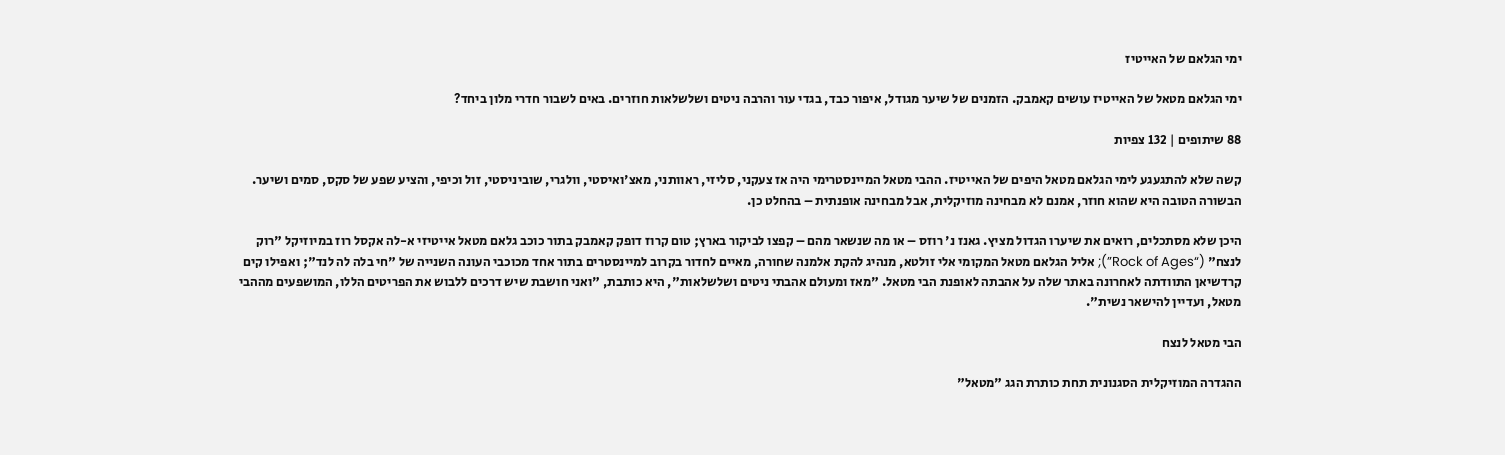ימי הגלאם של האייטיז

ימי הגלאם מטאל של האייטיז עושים קאמבק. הזמנים של שיער מגודל, איפור כבד, בגדי עור והרבה ניטים ושלשלאות חוזרים. באים לשבור חדרי מלון ביחד?

88 שיתופים | 132 צפיות

קשה שלא להתגעגע לימי הגלאם מטאל היפים של האייטיז. ההבי מטאל המיינסטרימי היה אז צעקני, סליזי, ראוותני, מאצ'ואיסטי, וולגרי, שוביניסטי, זול וכיפי, והציע שפע של סקס, סמים ושיער. הבשורה הטובה היא שהוא חוזר, אמנם לא מבחינה מוזיקלית, אבל מבחינה אופנתית – בהחלט כן.

היכן שלא מסתכלים, רואים את שיערו הגדול מציץ. גאנז נ' רוזס – או מה שנשאר מהם – קפצו לביקור בארץ; טום קרוז דופק קאמבק בתור כוכב גלאם מטאל אייטיזי א-לה אקסל רוז במיוזיקל "רוק לנצח" (“Rock of Ages”); אליל הגלאם מטאל המקומי אלי זולטא, מנהיג להקת אלמנה שחורה, מאיים לחדור בקרוב למיינסטרים בתור אחד מכוכבי העונה השנייה של "חי בלה לה לנד"; ואפילו קים קרדשיאן התוודתה לאחרונה באתר שלה על אהבתה לאופנת הבי מטאל. "מאז ומעולם אהבתי ניטים ושלשלאות", היא כותבת, "ואני חושבת שיש דרכים ללבוש את הפריטים הללו, המושפעים מההבי מטאל, ועדיין להישאר נשית".

הבי מטאל לנצח

ההגדרה המוזיקלית הסגנונית תחת כותרת הגג "מטאל"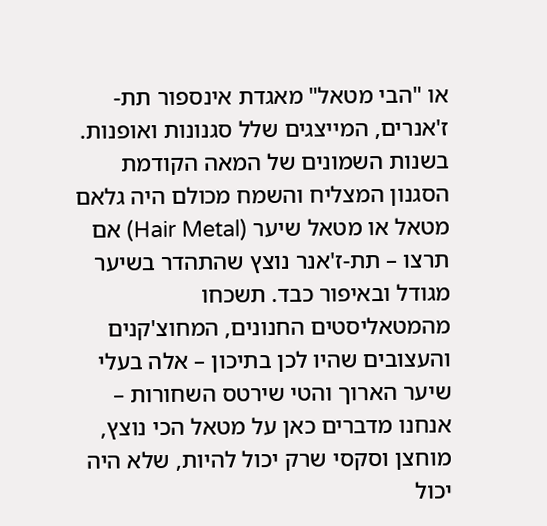או "הבי מטאל" מאגדת אינספור תת-ז'אנרים, המייצגים שלל סגנונות ואופנות. בשנות השמונים של המאה הקודמת הסגנון המצליח והשמח מכולם היה גלאם מטאל או מטאל שיער (Hair Metal) אם תרצו – תת-ז'אנר נוצץ שהתהדר בשיער מגודל ובאיפור כבד. תשכחו מהמטאליסטים החנונים, המחוצ'קנים והעצובים שהיו לכן בתיכון – אלה בעלי שיער הארוך והטי שירטס השחורות – אנחנו מדברים כאן על מטאל הכי נוצץ, מוחצן וסקסי שרק יכול להיות, שלא היה יכול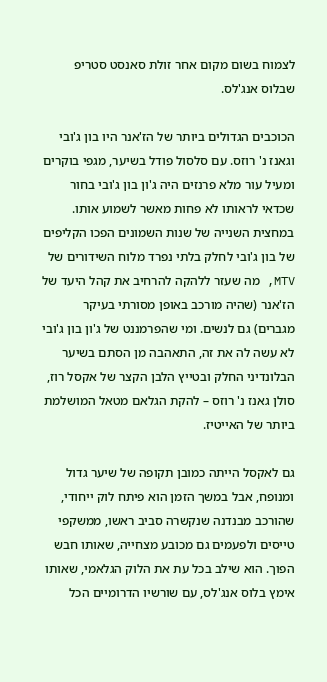לצמוח בשום מקום אחר זולת סאנסט סטריפ שבלוס אנג'לס.

הכוכבים הגדולים ביותר של הז'אנר היו בון ג'ובי וגאנז נ' רוזס. עם סלסול פודל בשיער, מגפי בוקרים ומעיל עור מלא פרנזים היה ג'ון בון ג'ובי בחור שכדאי לראותו לא פחות מאשר לשמוע אותו. במחצית השנייה של שנות השמונים הפכו הקליפים של בון ג'ובי לחלק בלתי נפרד מלוח השידורים של MTV, מה שעזר ללהקה להרחיב את קהל היעד של הז'אנר (שהיה מורכב באופן מסורתי בעיקר מגברים) גם לנשים. ומי שהפרמננט של ג'ון בון ג'ובי לא עשה לה את זה, התאהבה מן הסתם בשיער הבלונדיני החלק ובטייץ הלבן הקצר של אקסל רוז, סולן גאנז נ' רוזס – להקת הגלאם מטאל המושלמת ביותר של האייטיז.

גם לאקסל הייתה כמובן תקופה של שיער גדול ומנופח, אבל במשך הזמן הוא פיתח לוק ייחודי, שהורכב מבנדנה שנקשרה סביב ראשו, ממשקפי טייסים ולפעמים גם מכובע מצחייה, שאותו חבש הפוך. הוא שילב בכל עת את הלוק הגלאמי, שאותו אימץ בלוס אנג'לס, עם שורשיו הדרומיים הכל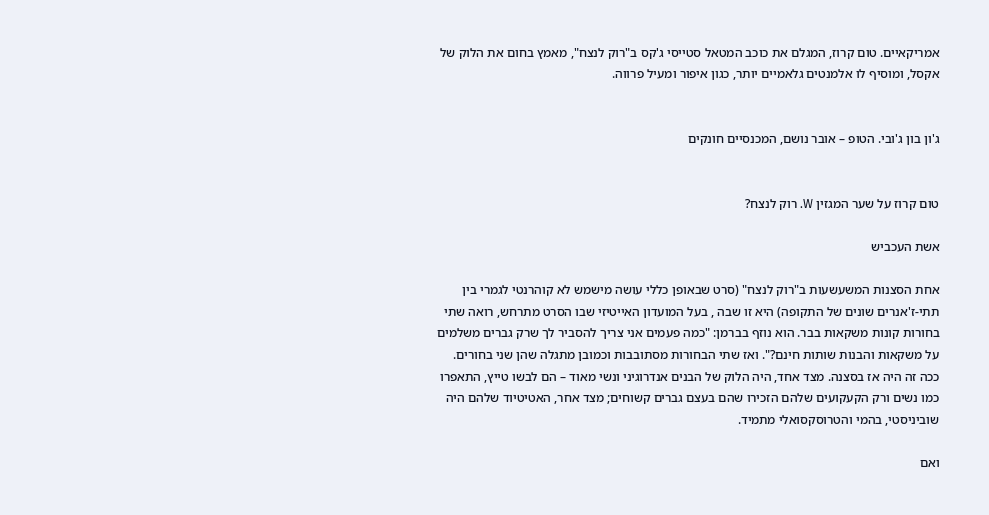אמריקאיים. טום קרוז, המגלם את כוכב המטאל סטייסי ג'קס ב"רוק לנצח", מאמץ בחום את הלוק של אקסל, ומוסיף לו אלמנטים גלאמיים יותר, כגון איפור ומעיל פרווה.


ג'ון בון ג'ובי. הטופ – אובר נושם, המכנסיים חונקים


טום קרוז על שער המגזין W. רוק לנצח?

אשת העכביש

אחת הסצנות המשעשעות ב"רוק לנצח" (סרט שבאופן כללי עושה מישמש לא קוהרנטי לגמרי בין תתי-ז'אנרים שונים של התקופה) היא זו שבה , בעל המועדון האייטיזי שבו הסרט מתרחש, רואה שתי בחורות קונות משקאות בבר. הוא נוזף בברמן: "כמה פעמים אני צריך להסביר לך שרק גברים משלמים על משקאות והבנות שותות חינם?". ואז שתי הבחורות מסתובבות וכמובן מתגלה שהן שני בחורים. ככה זה היה אז בסצנה. מצד אחד, היה הלוק של הבנים אנדרוגיני ונשי מאוד – הם לבשו טייץ, התאפרו כמו נשים ורק הקעקועים שלהם הזכירו שהם בעצם גברים קשוחים; מצד אחר, האטיטיוד שלהם היה שוביניסטי, בהמי והטרוסקסואלי מתמיד.

ואם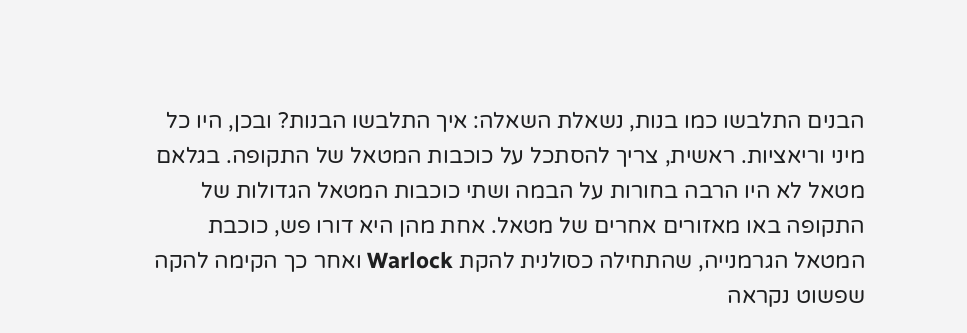הבנים התלבשו כמו בנות, נשאלת השאלה: איך התלבשו הבנות? ובכן, היו כל מיני וריאציות. ראשית, צריך להסתכל על כוכבות המטאל של התקופה. בגלאם מטאל לא היו הרבה בחורות על הבמה ושתי כוכבות המטאל הגדולות של התקופה באו מאזורים אחרים של מטאל. אחת מהן היא דורו פש, כוכבת המטאל הגרמנייה, שהתחילה כסולנית להקת Warlock ואחר כך הקימה להקה שפשוט נקראה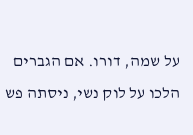על שמה, דורו. אם הגברים הלכו על לוק נשי, ניסתה פש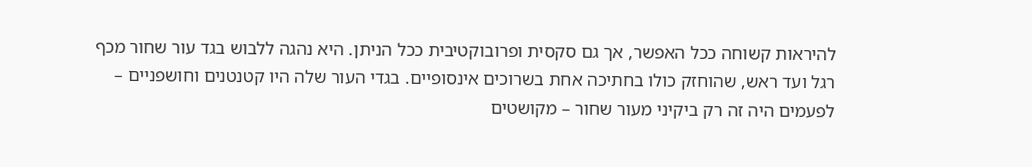להיראות קשוחה ככל האפשר, אך גם סקסית ופרובוקטיבית ככל הניתן. היא נהגה ללבוש בגד עור שחור מכף רגל ועד ראש, שהוחזק כולו בחתיכה אחת בשרוכים אינסופיים. בגדי העור שלה היו קטנטנים וחושפניים – לפעמים היה זה רק ביקיני מעור שחור – מקושטים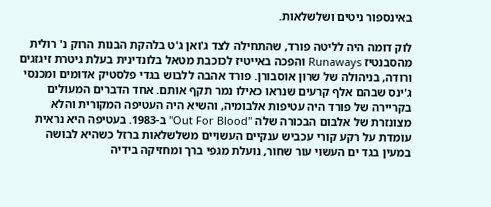באינספור ניטים ושלשלאות.

לוק דומה היה לליטה פורד, שהתחילה לצד ג'ואן ג'ט בלהקת הבנות הרוק נ' רולית מהסבנטיז Runaways והפכה באייטיז לכוכבת מטאל בלונדינית בעלת גיטרת זיגזגים ורודה, בניהולה של שרון אוסבורן. פורד אהבה ללבוש בגדי פלסטיק אדומים ומכנסי ג'ינס שבהם אלף קרעים שנראו כאילו נמר תקף אותם. אחד הדברים המעולים בקריירה של פורד היה עטיפות אלבומיה, והשיא היה העטיפה המקורית והלא מצונזרת של אלבום הבכורה שלה "Out For Blood" ב-1983. בעטיפה היא נראית עומדת על רקע קורי עכביש ענקיים העשויים משלשלאות ברזל כשהיא לבושה במעין בגד ים העשוי עור שחור, נועלת מגפי ברך ומחזיקה בידיה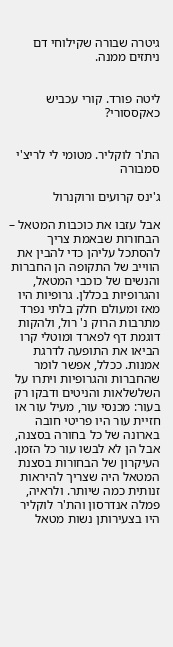גיטרה שבורה שקילוחי דם ניתזים ממנה.


ליטה פורד. קורי עכביש כאקססורי?


הת'ר לוקליר. מטומי לי לריצ'י סמבורה

ג'ינס קרועים ורוקנרול

אבל עזבו את כוכבות המטאל – הבחורות שבאמת צריך להסתכל עליהן כדי להבין את הווייב של התקופה הן החברות והנשים של כוכבי המטאל, והגרופיות בכללן. גרופיות היו מאז ומעולם חלק בלתי נפרד מתרבות הרוק נ' רול, ולהקות דוגמת דף לפארד ומוטלי קרו הביאו את התופעה לדרגת אמנות. ככלל, אפשר לומר שהחברות והגרופיות ויתרו על השלשלאות והניטים ודבקו רק בעור: מכנסי עור, מעיל עור או חזיית עור היו פריטי חובה בארונה של כל בחורה בסצנה, אבל הן לא לבשו עור כל הזמן. העיקרון של הבחורות בסצנת המטאל היה שצריך להיראות זנותית כמה שיותר. ולראיה, פמלה אנדרסון והת'ר לוקליר היו בצעירותן נשות מטאל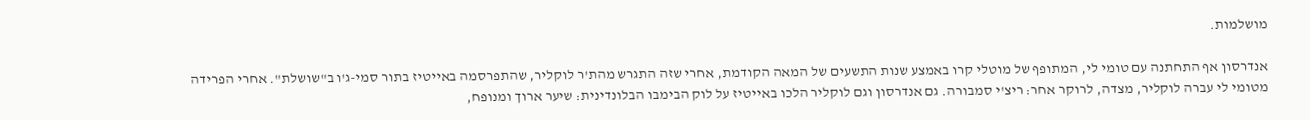מושלמות.

אנדרסון אף התחתנה עם טומי לי, המתופף של מוטלי קרו באמצע שנות התשעים של המאה הקודמת, אחרי שזה התגרש מהת'ר לוקליר, שהתפרסמה באייטיז בתור סמי-ג'ו ב"שושלת". אחרי הפרידה מטומי לי עברה לוקליר, מצדה, לרוקר אחר: ריצ'י סמבורה. גם אנדרסון וגם לוקליר הלכו באייטיז על לוק הבימבו הבלונדינית: שיער ארוך ומנופח,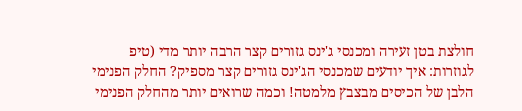חולצת בטן זעירה ומכנסי ג'ינס גזורים קצר הרבה יותר מדי (טיפ לגוזרות: איך יודעים שמכנסי הג'ינס גזורים קצר מספיק? החלק הפנימי הלבן של הכיסים מבצבץ מלמטה! וכמה שרואים יותר מהחלק הפנימי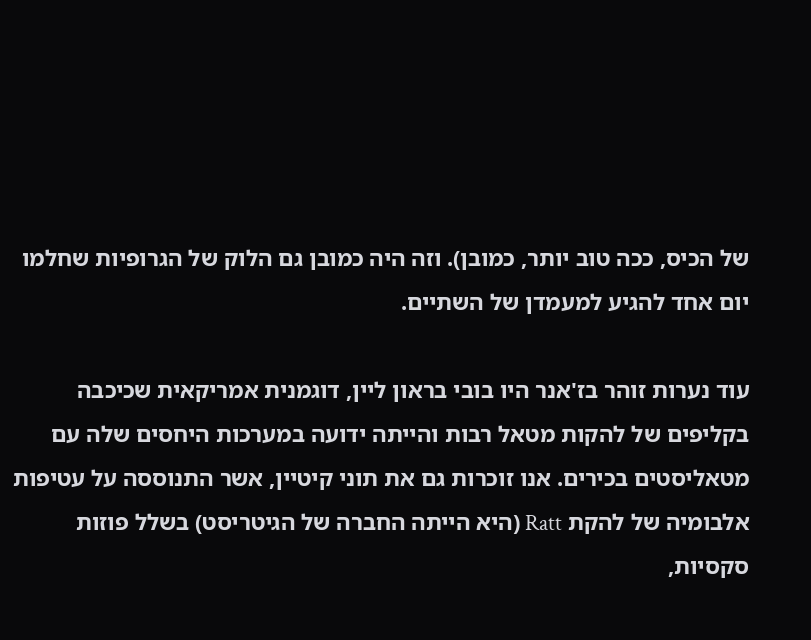של הכיס, ככה טוב יותר, כמובן). וזה היה כמובן גם הלוק של הגרופיות שחלמו יום אחד להגיע למעמדן של השתיים.

עוד נערות זוהר בז'אנר היו בובי בראון ליין, דוגמנית אמריקאית שכיכבה בקליפים של להקות מטאל רבות והייתה ידועה במערכות היחסים שלה עם מטאליסטים בכירים. אנו זוכרות גם את תוני קיטיין, אשר התנוססה על עטיפות אלבומיה של להקת Ratt (היא הייתה החברה של הגיטריסט) בשלל פוזות סקסיות,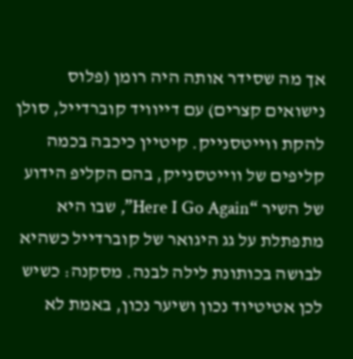אך מה שסידר אותה היה רומן (פלוס נישואים קצרים) עם דייוויד קוברדייל, סולן להקת ווייטסנייק. קיטיין כיכבה בכמה קליפים של ווייטסנייק, בהם הקליפ הידוע של השיר “Here I Go Again”, שבו היא מתפתלת על גג היגואר של קוברדייל כשהיא לבושה בכותונת לילה לבנה. מסקנה: כשיש לכן אטיטיוד נכון ושיער נכון, באמת לא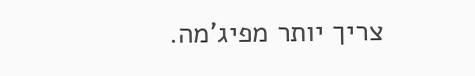צריך יותר מפיג'מה.